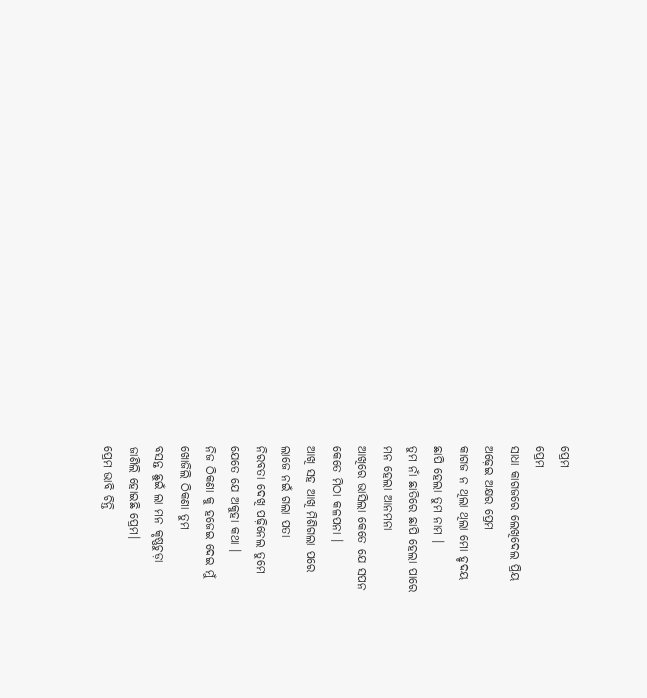ପ୍ରେମ
ପ୍ରେମ
ସାଧା କାଗଜରେ ଲେଖିଦେଲ ପ୍ରିୟ
ଅଢ଼େଇ ଅକ୍ଷର ପ୍ରେମ
କାଗଜ ନ ଥିଲା ଥିଲା ମୋ ହୃଦୟ
ଛାପି ହେଲା ତୁମ ନାମ ।
ତୁମ ନାଁ ଛାତିରେ ଛାପି ହେଲା ପାରେ
ମନ ହେଲା ଆନମନା
ଆଖିରେ ଭାସିଲା କେତେ ଯେ ସପନ
କେତେ ମିଠା କଳପନା ।
ଆଖି ସହ ଆଖି ମିଶିଗଲା ପରେ
ଲାଜେ ନଇଁ ଗଲା ପତା
ନିରବତା ଦେଖି ପଢ଼ିନେଲ ତୁମେ
ଯେତେ ଯେ ଅକୁହା କଥା ।
ନିଜ ଠିକଣା କୁ ହଜେଇ ଦେଇ ମୁଁ
ଖୋଜିଲି ଠିକଣା ତୁମ
ବସନ୍ତ ଛୁଇଁ ଲା ମନ କୃଷ୍ଣଚୁଡ଼ା
ଜାଣିଲି ହୋଇଛି ପ୍ରେମ।
ପ୍ରେମ ଭାବି ଚିନ୍ତି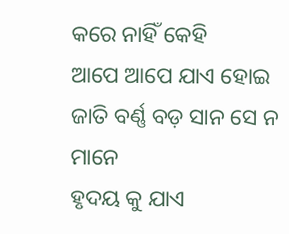କରେ ନାହିଁ କେହି
ଆପେ ଆପେ ଯାଏ ହୋଇ
ଜାତି ବର୍ଣ୍ଣ ବଡ଼ ସାନ ସେ ନ ମାନେ
ହୃଦୟ କୁ ଯାଏ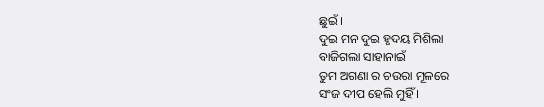ଛୁଇଁ ।
ଦୁଇ ମନ ଦୁଇ ହୃଦୟ ମିଶିଲା
ବାଜିଗଲା ସାହାନାଇଁ
ତୁମ ଅଗଣା ର ଚଉରା ମୂଳରେ
ସଂଜ ଦୀପ ହେଲି ମୁହିଁ ।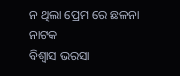ନ ଥିଲା ପ୍ରେମ ରେ ଛଳନା ନାଟକ
ବିଶ୍ୱାସ ଭରସା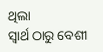ଥିଲା
ସ୍ବାର୍ଥ ଠାରୁ ବେଶୀ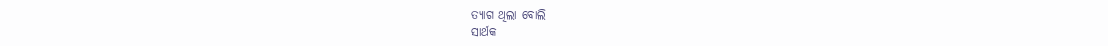ତ୍ୟାଗ ଥିଲା ବୋଲି
ସାର୍ଥକ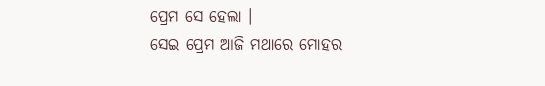ପ୍ରେମ ସେ ହେଲା ।
ସେଇ ପ୍ରେମ ଆଜି ମଥାରେ ମୋହର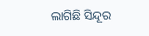ଲାଗିଛି ସିନ୍ଦୂର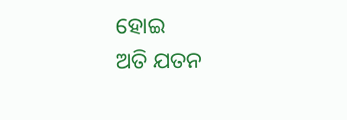ହୋଇ
ଅତି ଯତନ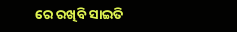ରେ ରଖିବି ସାଇତି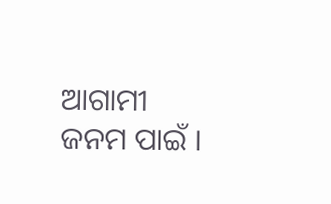ଆଗାମୀ ଜନମ ପାଇଁ ।